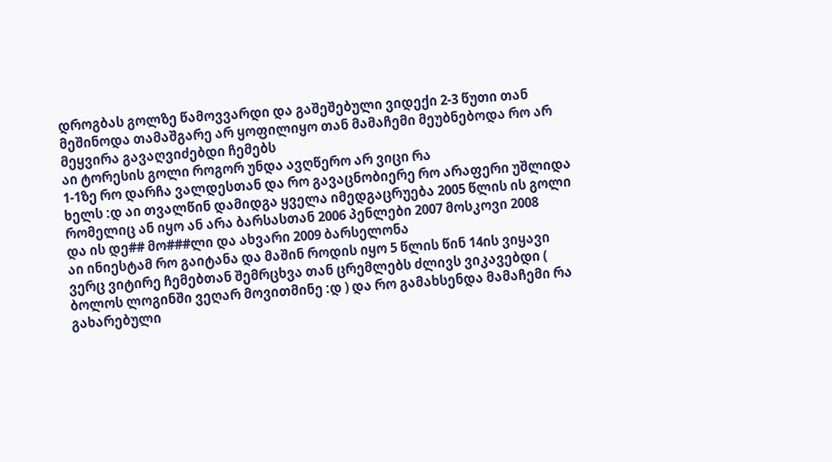დროგბას გოლზე წამოვვარდი და გაშეშებული ვიდექი 2-3 წუთი თან მეშინოდა თამაშგარე არ ყოფილიყო თან მამაჩემი მეუბნებოდა რო არ მეყვირა გავაღვიძებდი ჩემებს
აი ტორესის გოლი როგორ უნდა ავღწერო არ ვიცი რა
1-1ზე რო დარჩა ვალდესთან და რო გავაცნობიერე რო არაფერი უშლიდა ხელს :დ აი თვალწინ დამიდგა ყველა იმედგაცრუება 2005 წლის ის გოლი რომელიც ან იყო ან არა ბარსასთან 2006 პენლები 2007 მოსკოვი 2008
და ის დე## მო###ლი და ახვარი 2009 ბარსელონა
აი ინიესტამ რო გაიტანა და მაშინ როდის იყო 5 წლის წინ 14ის ვიყავი ვერც ვიტირე ჩემებთან შემრცხვა თან ცრემლებს ძლივს ვიკავებდი ( ბოლოს ლოგინში ვეღარ მოვითმინე :დ ) და რო გამახსენდა მამაჩემი რა გახარებული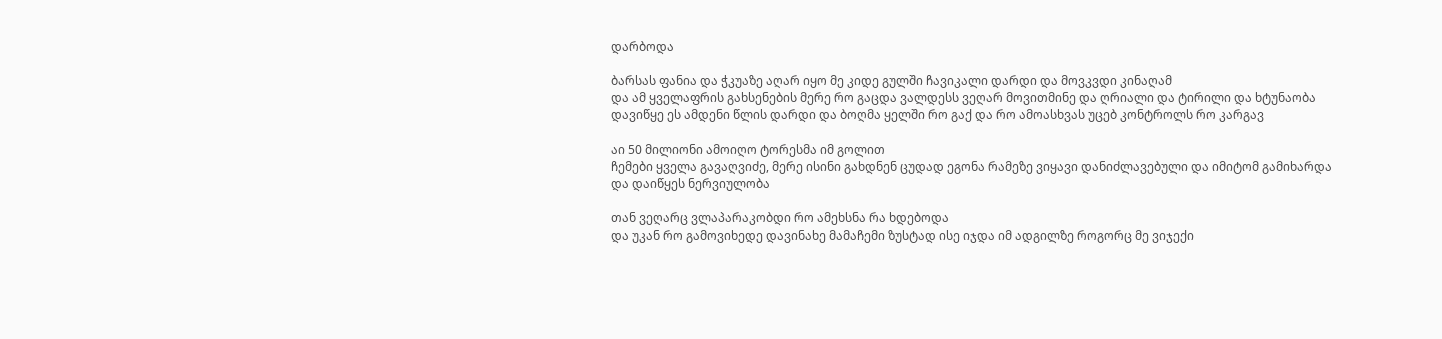დარბოდა

ბარსას ფანია და ჭკუაზე აღარ იყო მე კიდე გულში ჩავიკალი დარდი და მოვკვდი კინაღამ
და ამ ყველაფრის გახსენების მერე რო გაცდა ვალდესს ვეღარ მოვითმინე და ღრიალი და ტირილი და ხტუნაობა დავიწყე ეს ამდენი წლის დარდი და ბოღმა ყელში რო გაქ და რო ამოასხვას უცებ კონტროლს რო კარგავ

აი 50 მილიონი ამოიღო ტორესმა იმ გოლით
ჩემები ყველა გავაღვიძე, მერე ისინი გახდნენ ცუდად ეგონა რამეზე ვიყავი დანიძლავებული და იმიტომ გამიხარდა და დაიწყეს ნერვიულობა

თან ვეღარც ვლაპარაკობდი რო ამეხსნა რა ხდებოდა
და უკან რო გამოვიხედე დავინახე მამაჩემი ზუსტად ისე იჯდა იმ ადგილზე როგორც მე ვიჯექი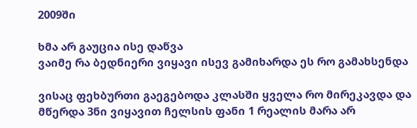2009ში

ხმა არ გაუცია ისე დაწვა
ვაიმე რა ბედნიერი ვიყავი ისევ გამიხარდა ეს რო გამახსენდა

ვისაც ფეხბურთი გაეგებოდა კლასში ყველა რო მირეკავდა და მწერდა 3ნი ვიყავით ჩელსის ფანი 1 რეალის მარა არ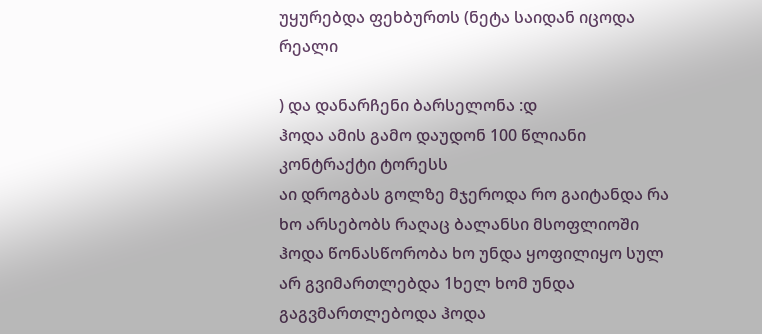უყურებდა ფეხბურთს (ნეტა საიდან იცოდა რეალი

) და დანარჩენი ბარსელონა :დ
ჰოდა ამის გამო დაუდონ 100 წლიანი კონტრაქტი ტორესს
აი დროგბას გოლზე მჯეროდა რო გაიტანდა რა
ხო არსებობს რაღაც ბალანსი მსოფლიოში ჰოდა წონასწორობა ხო უნდა ყოფილიყო სულ არ გვიმართლებდა 1ხელ ხომ უნდა გაგვმართლებოდა ჰოდა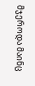მჯეროდა მაინც